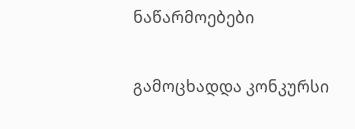ნაწარმოებები


გამოცხადდა კონკურსი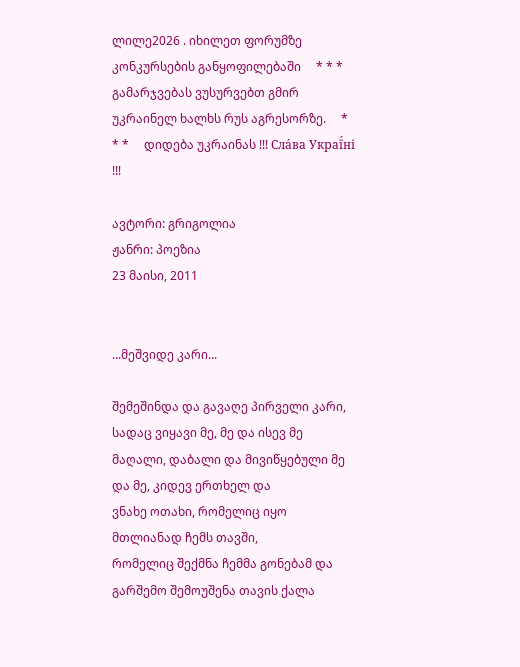ლილე2026 . იხილეთ ფორუმზე კონკურსების განყოფილებაში     * * *     გამარჯვებას ვუსურვებთ გმირ უკრაინელ ხალხს რუს აგრესორზე.     * * *     დიდება უკრაინას !!! Сла́ва Украї́ні !!!

ავტორი: გრიგოლია
ჟანრი: პოეზია
23 მაისი, 2011


...მეშვიდე კარი...

შემეშინდა და გავაღე პირველი კარი,
სადაც ვიყავი მე, მე და ისევ მე
მაღალი, დაბალი და მივიწყებული მე
და მე, კიდევ ერთხელ და
ვნახე ოთახი, რომელიც იყო მთლიანად ჩემს თავში,
რომელიც შექმნა ჩემმა გონებამ და გარშემო შემოუშენა თავის ქალა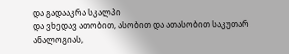და გადააკრა სკალპი
და ვხედავ ათობით, ასობით და ათასობით საკუთარ ანალოგიას,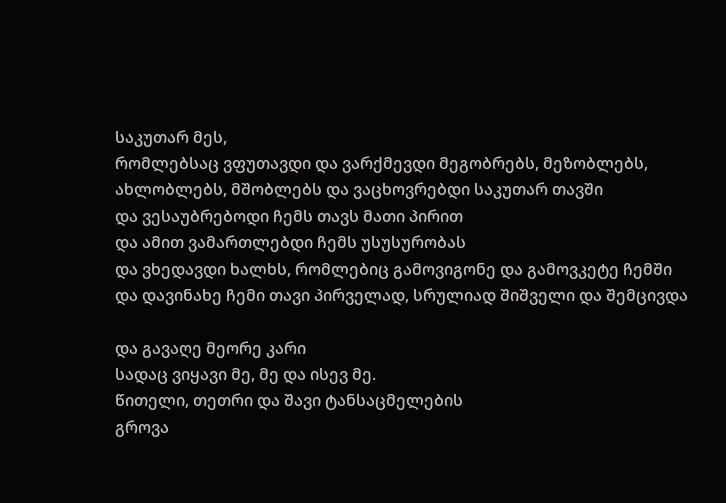საკუთარ მეს,
რომლებსაც ვფუთავდი და ვარქმევდი მეგობრებს, მეზობლებს,
ახლობლებს, მშობლებს და ვაცხოვრებდი საკუთარ თავში
და ვესაუბრებოდი ჩემს თავს მათი პირით
და ამით ვამართლებდი ჩემს უსუსურობას
და ვხედავდი ხალხს, რომლებიც გამოვიგონე და გამოვკეტე ჩემში
და დავინახე ჩემი თავი პირველად, სრულიად შიშველი და შემცივდა

და გავაღე მეორე კარი
სადაც ვიყავი მე, მე და ისევ მე.
წითელი, თეთრი და შავი ტანსაცმელების
გროვა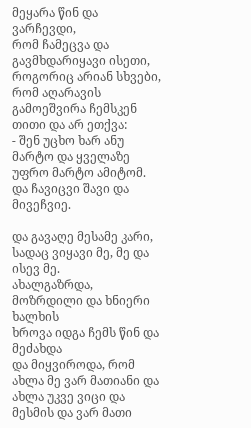მეყარა წინ და ვარჩევდი,
რომ ჩამეცვა და გავმხდარიყავი ისეთი, როგორიც არიან სხვები,
რომ აღარავის გამოეშვირა ჩემსკენ თითი და არ ეთქვა:
- შენ უცხო ხარ ანუ მარტო და ყველაზე უფრო მარტო ამიტომ.
და ჩავიცვი შავი და მივეჩვიე.

და გავაღე მესამე კარი,
სადაც ვიყავი მე, მე და ისევ მე.
ახალგაზრდა, მოზრდილი და ხნიერი ხალხის
ხროვა იდგა ჩემს წინ და მეძახდა
და მიყვიროდა, რომ ახლა მე ვარ მათიანი და
ახლა უკვე ვიცი და მესმის და ვარ მათი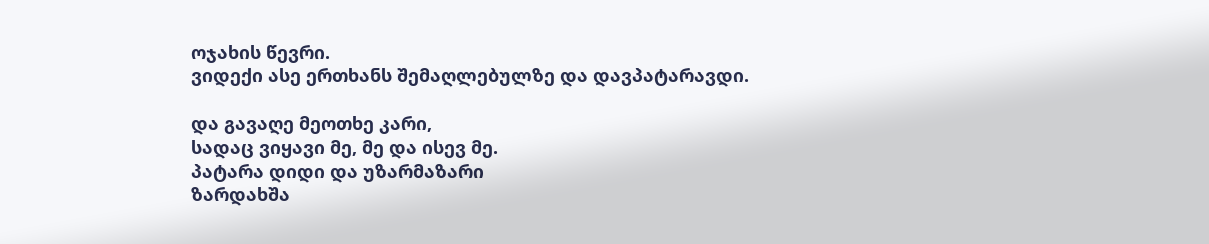ოჯახის წევრი.
ვიდექი ასე ერთხანს შემაღლებულზე და დავპატარავდი.

და გავაღე მეოთხე კარი,
სადაც ვიყავი მე, მე და ისევ მე.
პატარა დიდი და უზარმაზარი
ზარდახშა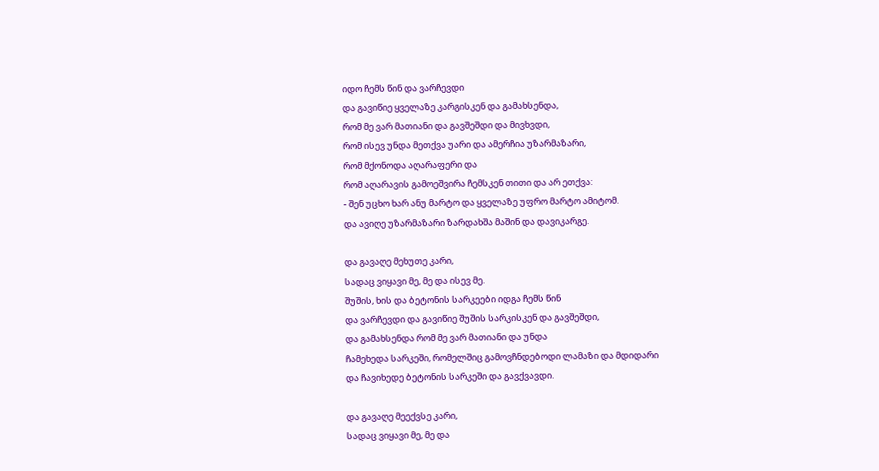იდო ჩემს წინ და ვარჩევდი
და გავიწიე ყველაზე კარგისკენ და გამახსენდა,
რომ მე ვარ მათიანი და გავშეშდი და მივხვდი,
რომ ისევ უნდა მეთქვა უარი და ამერჩია უზარმაზარი,
რომ მქონოდა აღარაფერი და
რომ აღარავის გამოეშვირა ჩემსკენ თითი და არ ეთქვა:
- შენ უცხო ხარ ანუ მარტო და ყველაზე უფრო მარტო ამიტომ.
და ავიღე უზარმაზარი ზარდახშა მაშინ და დავიკარგე.

და გავაღე მეხუთე კარი,
სადაც ვიყავი მე, მე და ისევ მე.
შუშის, ხის და ბეტონის სარკეები იდგა ჩემს წინ
და ვარჩევდი და გავიწიე შუშის სარკისკენ და გავშეშდი,
და გამახსენდა რომ მე ვარ მათიანი და უნდა
ჩამეხედა სარკეში, რომელშიც გამოვჩნდებოდი ლამაზი და მდიდარი
და ჩავიხედე ბეტონის სარკეში და გავქვავდი.

და გავაღე მეექვსე კარი,
სადაც ვიყავი მე, მე და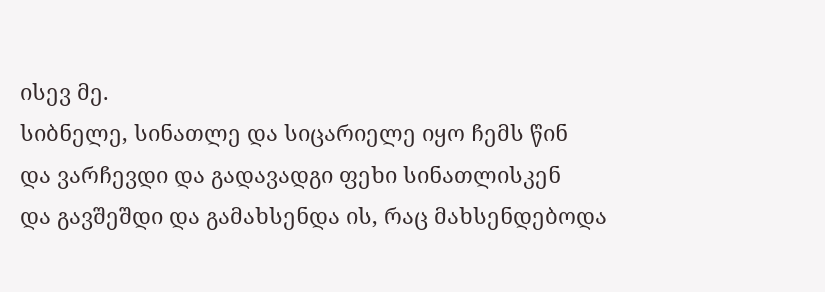ისევ მე.
სიბნელე, სინათლე და სიცარიელე იყო ჩემს წინ
და ვარჩევდი და გადავადგი ფეხი სინათლისკენ
და გავშეშდი და გამახსენდა ის, რაც მახსენდებოდა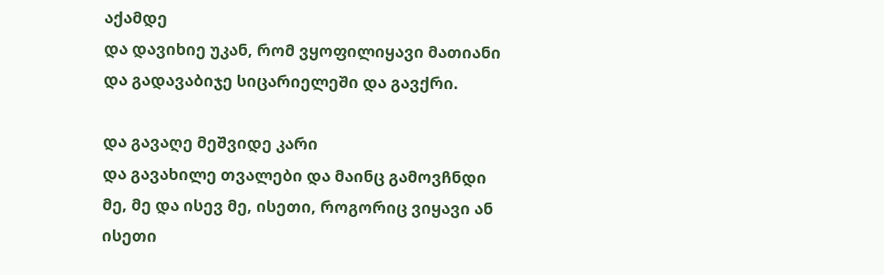აქამდე
და დავიხიე უკან, რომ ვყოფილიყავი მათიანი
და გადავაბიჯე სიცარიელეში და გავქრი.

და გავაღე მეშვიდე კარი
და გავახილე თვალები და მაინც გამოვჩნდი
მე, მე და ისევ მე, ისეთი, როგორიც ვიყავი ან
ისეთი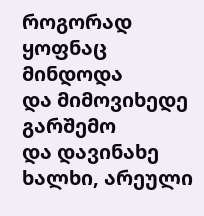როგორად ყოფნაც მინდოდა
და მიმოვიხედე გარშემო
და დავინახე ხალხი, არეული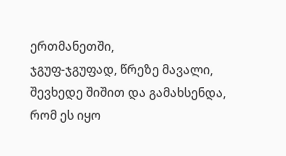ერთმანეთში,
ჯგუფ-ჯგუფად, წრეზე მავალი,
შევხედე შიშით და გამახსენდა, რომ ეს იყო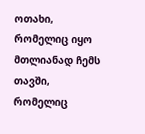ოთახი,
რომელიც იყო მთლიანად ჩემს თავში,
რომელიც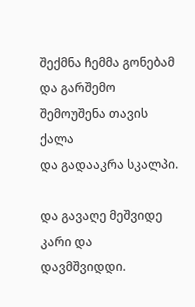შექმნა ჩემმა გონებამ და გარშემო შემოუშენა თავის ქალა
და გადააკრა სკალპი.

და გავაღე მეშვიდე კარი და დავმშვიდდი.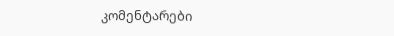კომენტარები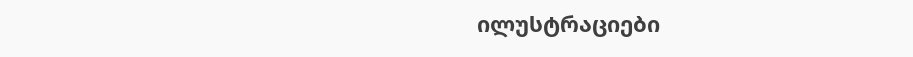ილუსტრაციები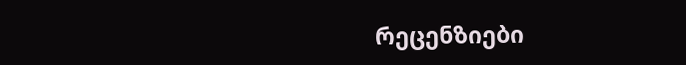რეცენზიები